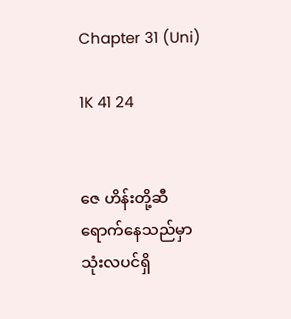Chapter 31 (Uni)

1K 41 24


ဇေ ဟိန်းတို့ဆီရောက်နေသည်မှာ သုံးလပင်ရှိ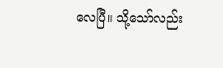လေပြီ။ သို့သော်လည်း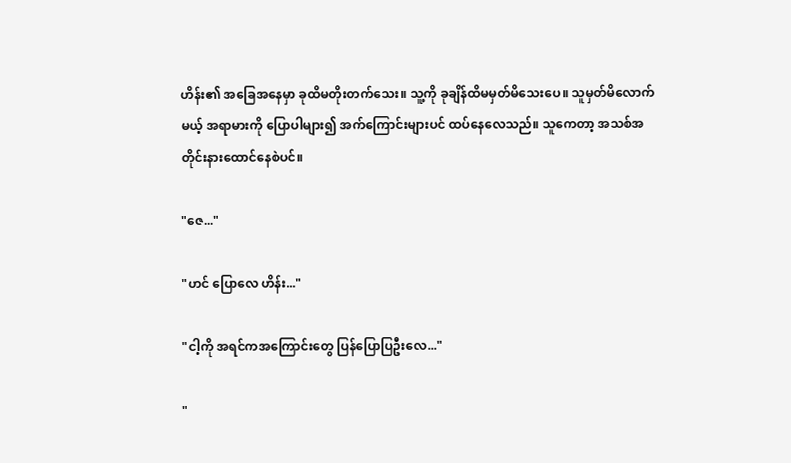ဟိန်း၏ အခြေအနေမှာ ခုထိမတိုးတက်သေး။ သူ့ကို ခုချိန်ထိမမှတ်မိသေးပေ။ သူမှတ်မိလောက်မယ့် အရာမားကို ပြောပါများ၍ အက်ကြောင်းများပင် ထပ်နေလေသည်။ သူကေတာ့ အသစ်အတိုင်းနားထောင်နေစဲပင်။

"ဇေ..."

"ဟင် ပြောလေ ဟိန်း..."

"ငါ့ကို အရင်ကအကြောင်းတွေ ပြန်ပြောပြဦးလေ..."

"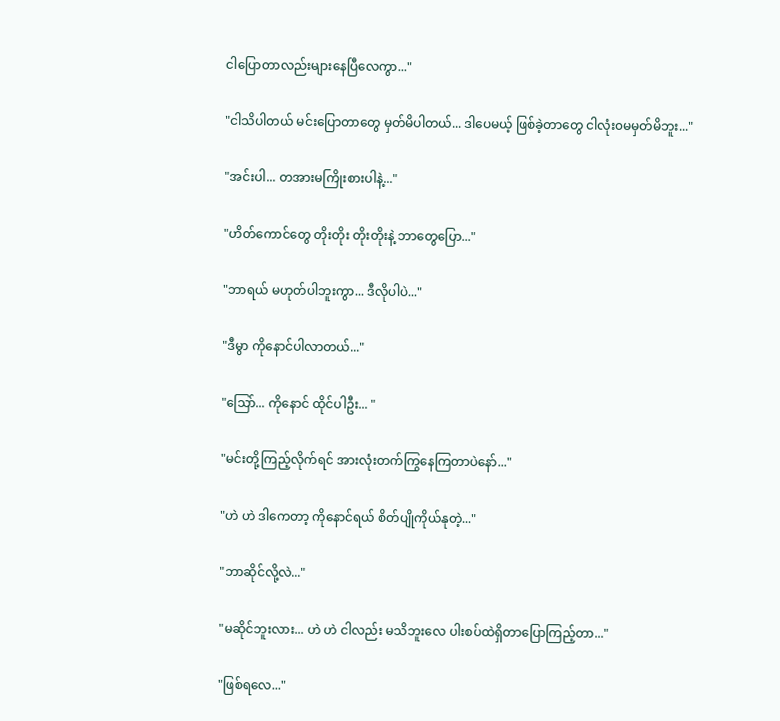ငါပြောတာလည်းများနေပြီလေကွာ..."

"ငါသိပါတယ် မင်းပြောတာတွေ မှတ်မိပါတယ်... ဒါပေမယ့် ဖြစ်ခဲ့တာတွေ ငါလုံး၀မမှတ်မိဘူး..."

"အင်းပါ... တအားမကြိုးစားပါနဲ့..."

"ဟိတ်ကောင်တွေ တိုးတိုး တိုးတိုးနဲ့ ဘာတွေပြော..."

"ဘာရယ် မဟုတ်ပါဘူးကွာ... ဒီလိုပါပဲ..."

"ဒီမွာ ကိုနောင်ပါလာတယ်..."

"သြော်... ကိုနောင် ထိုင်ပါဦး... "

"မင်းတို့ကြည့်လိုက်ရင် အားလုံးတက်ကြွနေကြတာပဲနော်..."

"ဟဲ ဟဲ ဒါကေတာ့ ကိုနောင်ရယ် စိတ်ပျိုကိုယ်နုတဲ့..."

"ဘာဆိုင်လို့လဲ..."

"မဆိုင်ဘူးလား... ဟဲ ဟဲ ငါလည်း မသိဘူးလေ ပါးစပ်ထဲရှိတာပြောကြည့်တာ..."

"ဖြစ်ရလေ..."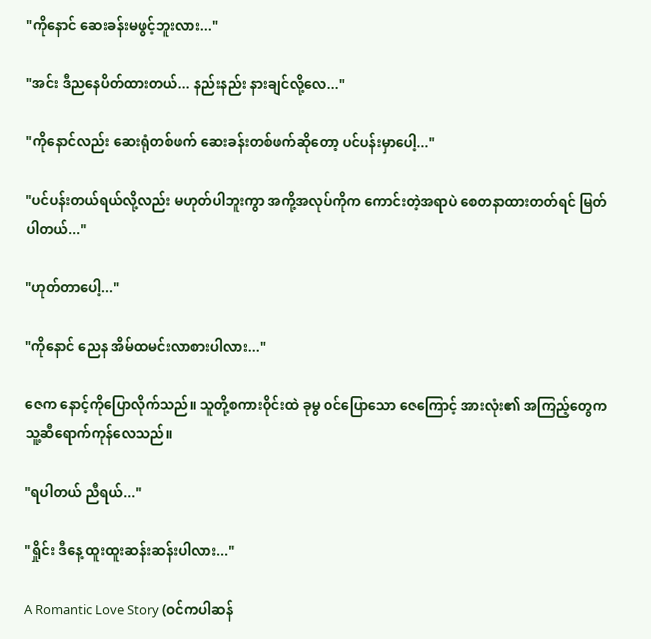"ကိုနောင် ဆေးခန်းမဖွင့်ဘူးလား..."

"အင်း ဒီညနေပိတ်ထားတယ်... နည်းနည်း နားချင်လို့လေ..."

"ကိုနောင်လည်း ဆေးရုံတစ်ဖက် ဆေးခန်းတစ်ဖက်ဆိုတော့ ပင်ပန်းမှာပေါ့..."

"ပင်ပန်းတယ်ရယ်လို့လည်း မဟုတ်ပါဘူးကွာ အကို့အလုပ်ကိုက ကောင်းတဲ့အရာပဲ စေတနာထားတတ်ရင် မြတ်ပါတယ်..."

"ဟုတ်တာပေါ့..."

"ကိုနောင် ညေန အိမ်ထမင်းလာစားပါလား..."

ဇေက နောင့်ကိုပြောလိုက်သည်။ သူတို့စကား၀ိုင်းထဲ ခုမွ ၀င်ပြောသော ဇေကြောင့် အားလုံး၏ အကြည့်တွေက သူ့ဆီရောက်ကုန်လေသည်။

"ရပါတယ် ညီရယ်..."

"ရှိုင်း ဒီနေ့ ထူးထူးဆန်းဆန်းပါလား..."

A Romantic Love Story (ဝင်ကပါဆန်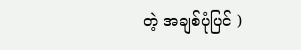တဲ့ အချစ်ပုံပြင် )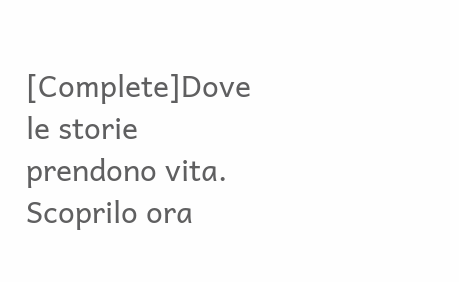[Complete]Dove le storie prendono vita. Scoprilo ora